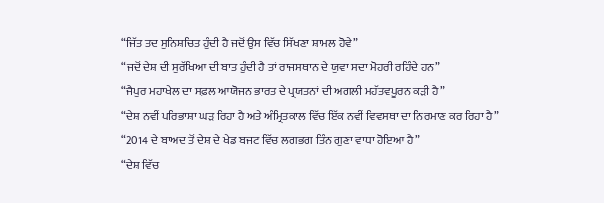“ਜਿੱਤ ਤਦ ਸੁਨਿਸ਼ਚਿਤ ਹੁੰਦੀ ਹੈ ਜਦੋਂ ਉਸ ਵਿੱਚ ਸਿੱਖਣਾ ਸ਼ਾਮਲ ਹੋਵੇ”
“ਜਦੋਂ ਦੇਸ਼ ਦੀ ਸੁਰੱਖਿਆ ਦੀ ਬਾਤ ਹੁੰਦੀ ਹੈ ਤਾਂ ਰਾਜਸਥਾਨ ਦੇ ਯੁਵਾ ਸਦਾ ਮੋਹਰੀ ਰਹਿੰਦੇ ਹਨ”
“ਜੈਪੁਰ ਮਹਾਖੇਲ ਦਾ ਸਫ਼ਲ ਆਯੋਜਨ ਭਾਰਤ ਦੇ ਪ੍ਰਯਤਨਾਂ ਦੀ ਅਗਲੀ ਮਹੱਤਵਪੂਰਨ ਕੜੀ ਹੈ”
“ਦੇਸ਼ ਨਵੀਂ ਪਰਿਭਾਸ਼ਾ ਘੜ ਰਿਹਾ ਹੈ ਅਤੇ ਅੰਮ੍ਰਿਤਕਾਲ ਵਿੱਚ ਇੱਕ ਨਵੀਂ ਵਿਵਸਥਾ ਦਾ ਨਿਰਮਾਣ ਕਰ ਰਿਹਾ ਹੈ”
“2014 ਦੇ ਬਾਅਦ ਤੋਂ ਦੇਸ਼ ਦੇ ਖੇਡ ਬਜਟ ਵਿੱਚ ਲਗਭਗ ਤਿੰਨ ਗੁਣਾ ਵਾਧਾ ਹੋਇਆ ਹੈ”
“ਦੇਸ਼ ਵਿੱਚ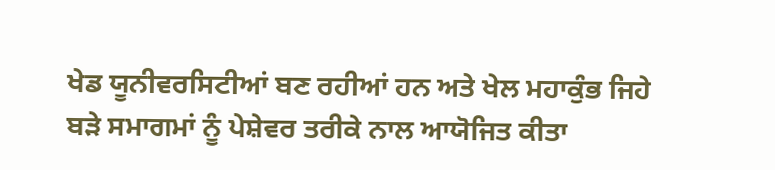ਖੇਡ ਯੂਨੀਵਰਸਿਟੀਆਂ ਬਣ ਰਹੀਆਂ ਹਨ ਅਤੇ ਖੇਲ ਮਹਾਕੁੰਭ ਜਿਹੇ ਬੜੇ ਸਮਾਗਮਾਂ ਨੂੰ ਪੇਸ਼ੇਵਰ ਤਰੀਕੇ ਨਾਲ ਆਯੋਜਿਤ ਕੀਤਾ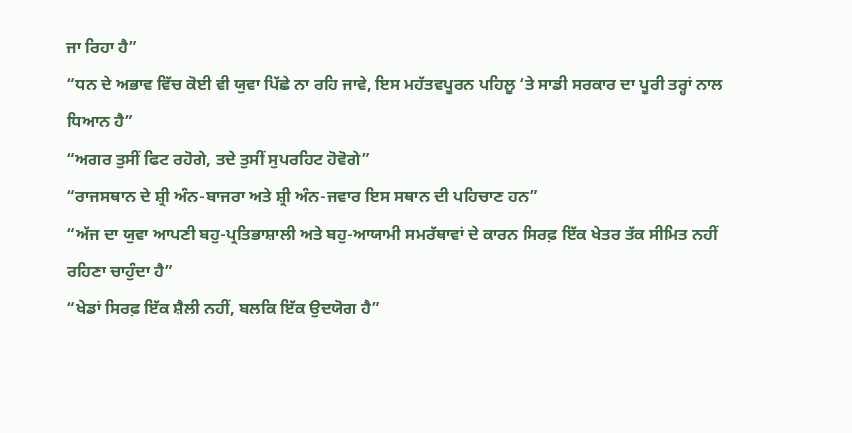ਜਾ ਰਿਹਾ ਹੈ”
“ਧਨ ਦੇ ਅਭਾਵ ਵਿੱਚ ਕੋਈ ਵੀ ਯੁਵਾ ਪਿੱਛੇ ਨਾ ਰਹਿ ਜਾਵੇ, ਇਸ ਮਹੱਤਵਪੂਰਨ ਪਹਿਲੂ ‘ਤੇ ਸਾਡੀ ਸਰਕਾਰ ਦਾ ਪੂਰੀ ਤਰ੍ਹਾਂ ਨਾਲ ਧਿਆਨ ਹੈ”
“ਅਗਰ ਤੁਸੀਂ ਫਿਟ ਰਹੋਗੇ, ਤਦੇ ਤੁਸੀਂ ਸੁਪਰਹਿਟ ਹੋਵੋਗੇ”
“ਰਾਜਸਥਾਨ ਦੇ ਸ਼੍ਰੀ ਅੰਨ-ਬਾਜਰਾ ਅਤੇ ਸ਼੍ਰੀ ਅੰਨ-ਜਵਾਰ ਇਸ ਸਥਾਨ ਦੀ ਪਹਿਚਾਣ ਹਨ”
“ਅੱਜ ਦਾ ਯੁਵਾ ਆਪਣੀ ਬਹੁ-ਪ੍ਰਤਿਭਾਸ਼ਾਲੀ ਅਤੇ ਬਹੁ-ਆਯਾਮੀ ਸਮਰੱਥਾਵਾਂ ਦੇ ਕਾਰਨ ਸਿਰਫ਼ ਇੱਕ ਖੇਤਰ ਤੱਕ ਸੀਮਿਤ ਨਹੀਂ ਰਹਿਣਾ ਚਾਹੁੰਦਾ ਹੈ”
“ਖੇਡਾਂ ਸਿਰਫ਼ ਇੱਕ ਸ਼ੈਲੀ ਨਹੀਂ, ਬਲਕਿ ਇੱਕ ਉਦਯੋਗ ਹੈ”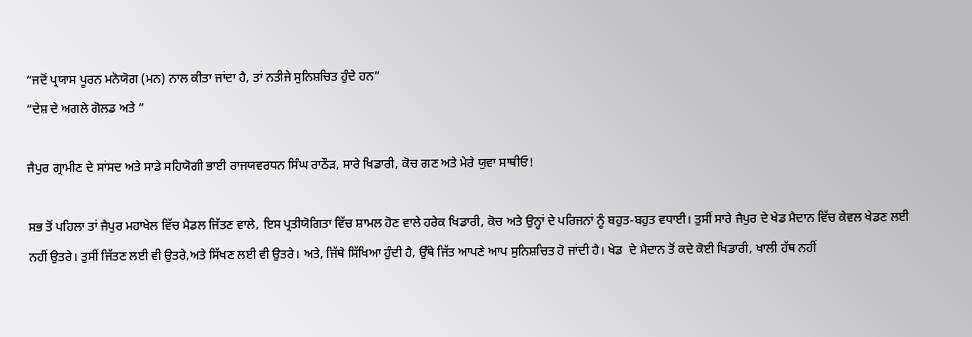“ਜਦੋਂ ਪ੍ਰਯਾਸ ਪੂਰਨ ਮਨੋਯੋਗ (ਮਨ) ਨਾਲ ਕੀਤਾ ਜਾਂਦਾ ਹੈ, ਤਾਂ ਨਤੀਜੇ ਸੁਨਿਸ਼ਚਿਤ ਹੁੰਦੇ ਹਨ”
“ਦੇਸ਼ ਦੇ ਅਗਲੇ ਗੋਲਡ ਅਤੇ ”

ਜੈਪੁਰ ਗ੍ਰਾਮੀਣ ਦੇ ਸਾਂਸਦ ਅਤੇ ਸਾਡੇ ਸਹਿਯੋਗੀ ਭਾਈ ਰਾਜਯਵਰਧਨ ਸਿੰਘ ਰਾਠੌੜ, ਸਾਰੇ ਖਿਡਾਰੀ, ਕੋਚ ਗਣ ਅਤੇ ਮੇਰੇ ਯੁਵਾ ਸਾਥੀਓ!

ਸਭ ਤੋਂ ਪਹਿਲਾ ਤਾਂ ਜੈਪੁਰ ਮਹਾਖੇਲ ਵਿੱਚ ਮੈਡਲ ਜਿੱਤਣ ਵਾਲੇ, ਇਸ ਪ੍ਰਤੀਯੋਗਿਤਾ ਵਿੱਚ ਸ਼ਾਮਲ ਹੋਣ ਵਾਲੇ ਹਰੇਕ ਖਿਡਾਰੀ, ਕੋਚ ਅਤੇ ਉਨ੍ਹਾਂ ਦੇ ਪਰਿਜਨਾਂ ਨੂੰ ਬਹੁਤ-ਬਹੁਤ ਵਧਾਈ। ਤੁਸੀਂ ਸਾਰੇ ਜੈਪੁਰ ਦੇ ਖੇਡ ਮੈਦਾਨ ਵਿੱਚ ਕੇਵਲ ਖੇਡਣ ਲਈ ਨਹੀਂ ਉਤਰੇ। ਤੁਸੀਂ ਜਿੱਤਣ ਲਈ ਵੀ ਉਤਰੇ,ਅਤੇ ਸਿੱਖਣ ਲਈ ਵੀ ਉਤਰੇ। ਅਤੇ, ਜਿੱਥੇ ਸਿੱਖਿਆ ਹੁੰਦੀ ਹੈ, ਉੱਥੇ ਜਿੱਤ ਆਪਣੇ ਆਪ ਸੁਨਿਸ਼ਚਿਤ ਹੋ ਜਾਂਦੀ ਹੈ। ਖੇਡ  ਦੇ ਮੈਦਾਨ ਤੋਂ ਕਦੇ ਕੋਈ ਖਿਡਾਰੀ, ਖਾਲੀ ਹੱਥ ਨਹੀਂ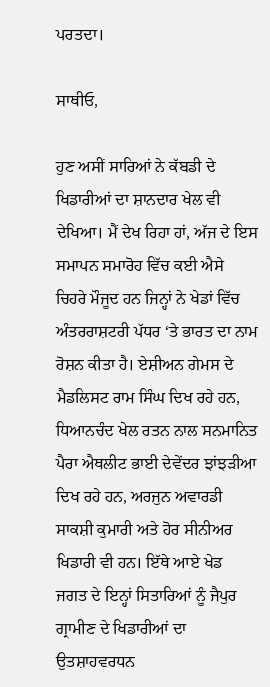ਪਰਤਦਾ।

ਸਾਥੀਓ,

ਹੁਣ ਅਸੀਂ ਸਾਰਿਆਂ ਨੇ ਕੱਬਡੀ ਦੇ ਖਿਡਾਰੀਆਂ ਦਾ ਸ਼ਾਨਦਾਰ ਖੇਲ ਵੀ ਦੇਖਿਆ। ਮੈਂ ਦੇਖ ਰਿਹਾ ਹਾਂ, ਅੱਜ ਦੇ ਇਸ ਸਮਾਪਨ ਸਮਾਰੋਹ ਵਿੱਚ ਕਈ ਐਸੇ ਚਿਹਰੇ ਮੌਜੂਦ ਹਨ ਜਿਨ੍ਹਾਂ ਨੇ ਖੇਡਾਂ ਵਿੱਚ ਅੰਤਰਰਾਸ਼ਟਰੀ ਪੱਧਰ ‘ਤੇ ਭਾਰਤ ਦਾ ਨਾਮ ਰੋਸ਼ਨ ਕੀਤਾ ਹੈ। ਏਸ਼ੀਅਨ ਗੇਮਸ ਦੇ ਮੈਡਲਿਸਟ ਰਾਮ ਸਿੰਘ ਦਿਖ ਰਹੇ ਹਨ, ਧਿਆਨਚੰਦ ਖੇਲ ਰਤਨ ਨਾਲ ਸਨਮਾਨਿਤ ਪੈਰਾ ਐਥਲੀਟ ਭਾਈ ਦੇਵੇਂਦਰ ਝਾਂਝੜੀਆ ਦਿਖ ਰਹੇ ਹਨ, ਅਰਜੁਨ ਅਵਾਰਡੀ ਸਾਕਸ਼ੀ ਕੁਮਾਰੀ ਅਤੇ ਹੋਰ ਸੀਨੀਅਰ ਖਿਡਾਰੀ ਵੀ ਹਨ। ਇੱਥੇ ਆਏ ਖੇਡ ਜਗਤ ਦੇ ਇਨ੍ਹਾਂ ਸਿਤਾਰਿਆਂ ਨੂੰ ਜੈਪੁਰ ਗ੍ਰਾਮੀਣ ਦੇ ਖਿਡਾਰੀਆਂ ਦਾ ਉਤਸ਼ਾਹਵਰਧਨ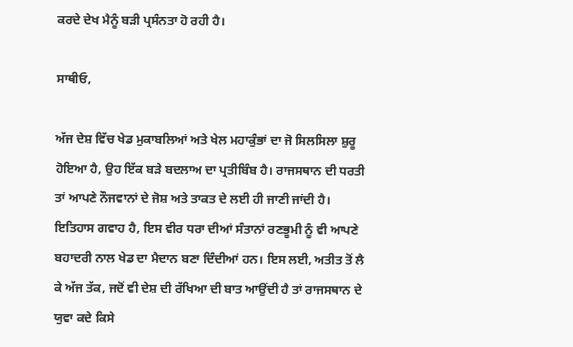ਕਰਦੇ ਦੇਖ ਮੈਨੂੰ ਬੜੀ ਪ੍ਰਸੰਨਤਾ ਹੋ ਰਹੀ ਹੈ।

ਸਾਥੀਓ,

ਅੱਜ ਦੇਸ਼ ਵਿੱਚ ਖੇਡ ਮੁਕਾਬਲਿਆਂ ਅਤੇ ਖੇਲ ਮਹਾਕੁੰਭਾਂ ਦਾ ਜੋ ਸਿਲਸਿਲਾ ਸ਼ੁਰੂ ਹੋਇਆ ਹੈ, ਉਹ ਇੱਕ ਬੜੇ ਬਦਲਾਅ ਦਾ ਪ੍ਰਤੀਬਿੰਬ ਹੈ। ਰਾਜਸਥਾਨ ਦੀ ਧਰਤੀ ਤਾਂ ਆਪਣੇ ਨੌਜਵਾਨਾਂ ਦੇ ਜੋਸ਼ ਅਤੇ ਤਾਕਤ ਦੇ ਲਈ ਹੀ ਜਾਣੀ ਜਾਂਦੀ ਹੈ। ਇਤਿਹਾਸ ਗਵਾਹ ਹੈ, ਇਸ ਵੀਰ ਧਰਾ ਦੀਆਂ ਸੰਤਾਨਾਂ ਰਣਭੂਮੀ ਨੂੰ ਵੀ ਆਪਣੇ ਬਹਾਦਰੀ ਨਾਲ ਖੇਡ ਦਾ ਮੈਦਾਨ ਬਣਾ ਦਿੰਦੀਆਂ ਹਨ। ਇਸ ਲਈ, ਅਤੀਤ ਤੋਂ ਲੈ ਕੇ ਅੱਜ ਤੱਕ, ਜਦੋਂ ਵੀ ਦੇਸ਼ ਦੀ ਰੱਖਿਆ ਦੀ ਬਾਤ ਆਉਂਦੀ ਹੈ ਤਾਂ ਰਾਜਸਥਾਨ ਦੇ ਯੁਵਾ ਕਦੇ ਕਿਸੇ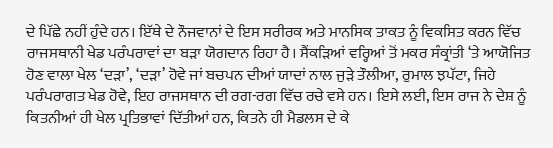ਦੇ ਪਿੱਛੇ ਨਹੀਂ ਹੁੰਦੇ ਹਨ। ਇੱਥੇ ਦੇ ਨੌਜਵਾਨਾਂ ਦੇ ਇਸ ਸਰੀਰਕ ਅਤੇ ਮਾਨਸਿਕ ਤਾਕਤ ਨੂੰ ਵਿਕਸਿਤ ਕਰਨ ਵਿੱਚ ਰਾਜਸਥਾਨੀ ਖੇਡ ਪਰੰਪਰਾਵਾਂ ਦਾ ਬੜਾ ਯੋਗਦਾਨ ਰਿਹਾ ਹੈ। ਸੈਂਕੜਿਆਂ ਵਰ੍ਹਿਆਂ ਤੋਂ ਮਕਰ ਸੰਕ੍ਰਾਂਤੀ ‘ਤੇ ਆਯੋਜਿਤ ਹੋਣ ਵਾਲਾ ਖੇਲ ‘ਦੜਾ’, ‘ਦੜਾ’ ਹੋਵੇ ਜਾਂ ਬਚਪਨ ਦੀਆਂ ਯਾਦਾਂ ਨਾਲ ਜੁੜੇ ਤੌਲੀਆ, ਰੁਮਾਲ ਝਪੱਟਾ, ਜਿਹੇ ਪਰੰਪਰਾਗਤ ਖੇਡ ਹੋਵੇ, ਇਹ ਰਾਜਸਥਾਨ ਦੀ ਰਗ-ਰਗ ਵਿੱਚ ਰਚੇ ਵਸੇ ਹਨ। ਇਸੇ ਲਈ, ਇਸ ਰਾਜ ਨੇ ਦੇਸ਼ ਨੂੰ ਕਿਤਨੀਆਂ ਹੀ ਖੇਲ ਪ੍ਰਤਿਭਾਵਾਂ ਦਿੱਤੀਆਂ ਹਨ, ਕਿਤਨੇ ਹੀ ਮੈਡਲਸ ਦੇ ਕੇ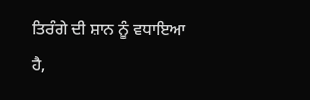ਤਿਰੰਗੇ ਦੀ ਸ਼ਾਨ ਨੂੰ ਵਧਾਇਆ ਹੈ,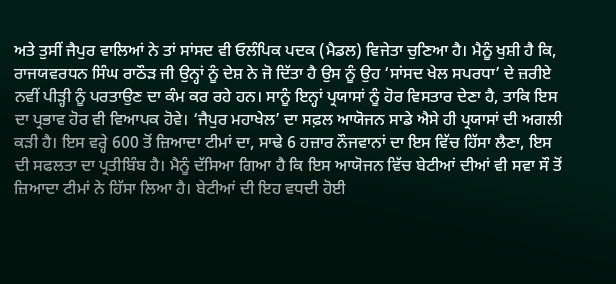ਅਤੇ ਤੁਸੀਂ ਜੈਪੁਰ ਵਾਲਿਆਂ ਨੇ ਤਾਂ ਸਾਂਸਦ ਵੀ ਓਲੰਪਿਕ ਪਦਕ (ਮੈਡਲ) ਵਿਜੇਤਾ ਚੁਣਿਆ ਹੈ। ਮੈਨੂੰ ਖੁਸ਼ੀ ਹੈ ਕਿ, ਰਾਜਯਵਰਧਨ ਸਿੰਘ ਰਾਠੌੜ ਜੀ ਉਨ੍ਹਾਂ ਨੂੰ ਦੇਸ਼ ਨੇ ਜੋ ਦਿੱਤਾ ਹੈ ਉਸ ਨੂੰ ਉਹ ‘ਸਾਂਸਦ ਖੇਲ ਸਪਰਧਾ’ ਦੇ ਜ਼ਰੀਏ ਨਵੀਂ ਪੀੜ੍ਹੀ ਨੂੰ ਪਰਤਾਉਣ ਦਾ ਕੰਮ ਕਰ ਰਹੇ ਹਨ। ਸਾਨੂੰ ਇਨ੍ਹਾਂ ਪ੍ਰਯਾਸਾਂ ਨੂੰ ਹੋਰ ਵਿਸਤਾਰ ਦੇਣਾ ਹੈ, ਤਾਕਿ ਇਸ ਦਾ ਪ੍ਰਭਾਵ ਹੋਰ ਵੀ ਵਿਆਪਕ ਹੋਵੇ। ‘ਜੈਪੁਰ ਮਹਾਖੇਲ’ ਦਾ ਸਫ਼ਲ ਆਯੋਜਨ ਸਾਡੇ ਐਸੇ ਹੀ ਪ੍ਰਯਾਸਾਂ ਦੀ ਅਗਲੀ ਕੜੀ ਹੈ। ਇਸ ਵਰ੍ਹੇ 600 ਤੋਂ ਜ਼ਿਆਦਾ ਟੀਮਾਂ ਦਾ, ਸਾਢੇ 6 ਹਜ਼ਾਰ ਨੌਜਵਾਨਾਂ ਦਾ ਇਸ ਵਿੱਚ ਹਿੱਸਾ ਲੈਣਾ, ਇਸ ਦੀ ਸਫਲਤਾ ਦਾ ਪ੍ਰਤੀਬਿੰਬ ਹੈ। ਮੈਨੂੰ ਦੱਸਿਆ ਗਿਆ ਹੈ ਕਿ ਇਸ ਆਯੋਜਨ ਵਿੱਚ ਬੇਟੀਆਂ ਦੀਆਂ ਵੀ ਸਵਾ ਸੌ ਤੋਂ ਜ਼ਿਆਦਾ ਟੀਮਾਂ ਨੇ ਹਿੱਸਾ ਲਿਆ ਹੈ। ਬੇਟੀਆਂ ਦੀ ਇਹ ਵਧਦੀ ਹੋਈ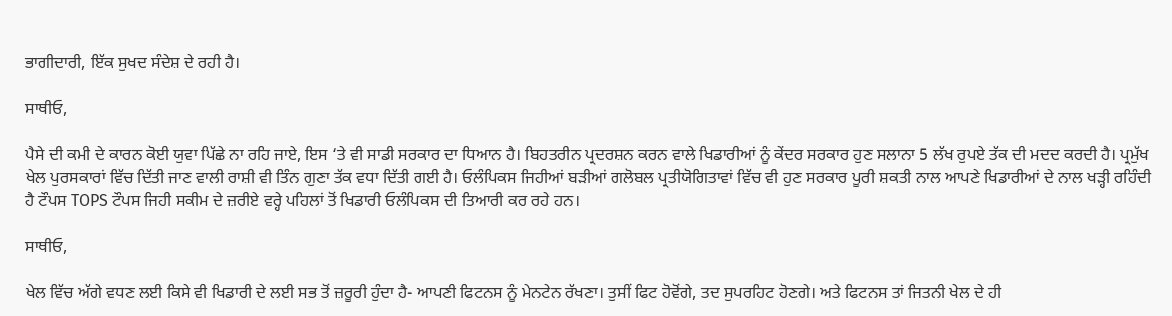ਭਾਗੀਦਾਰੀ, ਇੱਕ ਸੁਖਦ ਸੰਦੇਸ਼ ਦੇ ਰਹੀ ਹੈ।

ਸਾਥੀਓ,

ਪੈਸੇ ਦੀ ਕਮੀ ਦੇ ਕਾਰਨ ਕੋਈ ਯੁਵਾ ਪਿੱਛੇ ਨਾ ਰਹਿ ਜਾਏ, ਇਸ ‘ਤੇ ਵੀ ਸਾਡੀ ਸਰਕਾਰ ਦਾ ਧਿਆਨ ਹੈ। ਬਿਹਤਰੀਨ ਪ੍ਰਦਰਸ਼ਨ ਕਰਨ ਵਾਲੇ ਖਿਡਾਰੀਆਂ ਨੂੰ ਕੇਂਦਰ ਸਰਕਾਰ ਹੁਣ ਸਲਾਨਾ 5 ਲੱਖ ਰੁਪਏ ਤੱਕ ਦੀ ਮਦਦ ਕਰਦੀ ਹੈ। ਪ੍ਰਮੁੱਖ ਖੇਲ ਪੁਰਸਕਾਰਾਂ ਵਿੱਚ ਦਿੱਤੀ ਜਾਣ ਵਾਲੀ ਰਾਸ਼ੀ ਵੀ ਤਿੰਨ ਗੁਣਾ ਤੱਕ ਵਧਾ ਦਿੱਤੀ ਗਈ ਹੈ। ਓਲੰਪਿਕਸ ਜਿਹੀਆਂ ਬੜੀਆਂ ਗਲੋਬਲ ਪ੍ਰਤੀਯੋਗਿਤਾਵਾਂ ਵਿੱਚ ਵੀ ਹੁਣ ਸਰਕਾਰ ਪੂਰੀ ਸ਼ਕਤੀ ਨਾਲ ਆਪਣੇ ਖਿਡਾਰੀਆਂ ਦੇ ਨਾਲ ਖੜ੍ਹੀ ਰਹਿੰਦੀ ਹੈ ਟੌਪਸ TOPS ਟੌਪਸ ਜਿਹੀ ਸਕੀਮ ਦੇ ਜ਼ਰੀਏ ਵਰ੍ਹੇ ਪਹਿਲਾਂ ਤੋਂ ਖਿਡਾਰੀ ਓਲੰਪਿਕਸ ਦੀ ਤਿਆਰੀ ਕਰ ਰਹੇ ਹਨ।

ਸਾਥੀਓ,

ਖੇਲ ਵਿੱਚ ਅੱਗੇ ਵਧਣ ਲਈ ਕਿਸੇ ਵੀ ਖਿਡਾਰੀ ਦੇ ਲਈ ਸਭ ਤੋਂ ਜ਼ਰੂਰੀ ਹੁੰਦਾ ਹੈ- ਆਪਣੀ ਫਿਟਨਸ ਨੂੰ ਮੇਨਟੇਨ ਰੱਖਣਾ। ਤੁਸੀਂ ਫਿਟ ਹੋਵੋਂਗੇ, ਤਦ ਸੁਪਰਹਿਟ ਹੋਣਗੇ। ਅਤੇ ਫਿਟਨਸ ਤਾਂ ਜਿਤਨੀ ਖੇਲ ਦੇ ਹੀ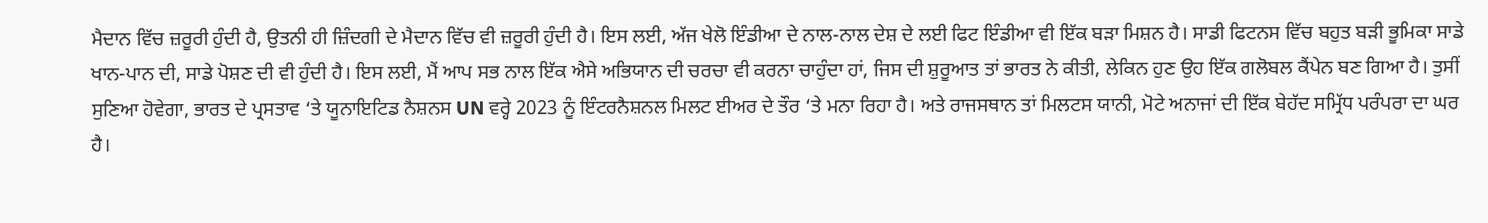ਮੈਦਾਨ ਵਿੱਚ ਜ਼ਰੂਰੀ ਹੁੰਦੀ ਹੈ, ਉਤਨੀ ਹੀ ਜ਼ਿੰਦਗੀ ਦੇ ਮੈਦਾਨ ਵਿੱਚ ਵੀ ਜ਼ਰੂਰੀ ਹੁੰਦੀ ਹੈ। ਇਸ ਲਈ, ਅੱਜ ਖੇਲੋ ਇੰਡੀਆ ਦੇ ਨਾਲ-ਨਾਲ ਦੇਸ਼ ਦੇ ਲਈ ਫਿਟ ਇੰਡੀਆ ਵੀ ਇੱਕ ਬੜਾ ਮਿਸ਼ਨ ਹੈ। ਸਾਡੀ ਫਿਟਨਸ ਵਿੱਚ ਬਹੁਤ ਬੜੀ ਭੂਮਿਕਾ ਸਾਡੇ ਖਾਨ-ਪਾਨ ਦੀ, ਸਾਡੇ ਪੋਸ਼ਣ ਦੀ ਵੀ ਹੁੰਦੀ ਹੈ। ਇਸ ਲਈ, ਮੈਂ ਆਪ ਸਭ ਨਾਲ ਇੱਕ ਐਸੇ ਅਭਿਯਾਨ ਦੀ ਚਰਚਾ ਵੀ ਕਰਨਾ ਚਾਹੁੰਦਾ ਹਾਂ, ਜਿਸ ਦੀ ਸ਼ੁਰੂਆਤ ਤਾਂ ਭਾਰਤ ਨੇ ਕੀਤੀ, ਲੇਕਿਨ ਹੁਣ ਉਹ ਇੱਕ ਗਲੋਬਲ ਕੈਂਪੇਨ ਬਣ ਗਿਆ ਹੈ। ਤੁਸੀਂ ਸੁਣਿਆ ਹੋਵੇਗਾ, ਭਾਰਤ ਦੇ ਪ੍ਰਸਤਾਵ ‘ਤੇ ਯੂਨਾਇਟਿਡ ਨੈਸ਼ਨਸ UN ਵਰ੍ਹੇ 2023 ਨੂੰ ਇੰਟਰਨੈਸ਼ਨਲ ਮਿਲਟ ਈਅਰ ਦੇ ਤੌਰ ‘ਤੇ ਮਨਾ ਰਿਹਾ ਹੈ। ਅਤੇ ਰਾਜਸਥਾਨ ਤਾਂ ਮਿਲਟਸ ਯਾਨੀ, ਮੋਟੇ ਅਨਾਜਾਂ ਦੀ ਇੱਕ ਬੇਹੱਦ ਸਮ੍ਰਿੱਧ ਪਰੰਪਰਾ ਦਾ ਘਰ ਹੈ।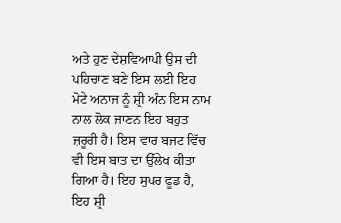ਅਤੇ ਹੁਣ ਦੇਸ਼ਵਿਆਪੀ ਉਸ ਦੀ ਪਹਿਚਾਣ ਬਣੇ ਇਸ ਲਈ ਇਹ ਮੋਟੇ ਅਨਾਜ ਨੂੰ ਸ਼੍ਰੀ ਅੰਨ ਇਸ ਨਾਮ ਨਾਲ ਲੋਕ ਜਾਣਨ ਇਹ ਬਹੁਤ ਜ਼ਰੂਰੀ ਹੈ। ਇਸ ਵਾਰ ਬਜਟ ਵਿੱਚ ਵੀ ਇਸ ਬਾਤ ਦਾ ਉੱਲੇਖ ਕੀਤਾ ਗਿਆ ਹੈ। ਇਹ ਸੁਪਰ ਫੂਡ ਹੈ, ਇਹ ਸ਼੍ਰੀ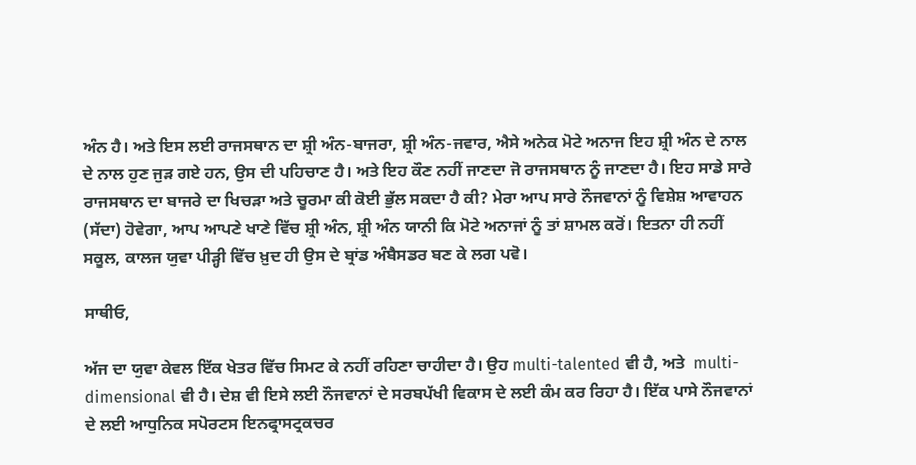ਅੰਨ ਹੈ। ਅਤੇ ਇਸ ਲਈ ਰਾਜਸਥਾਨ ਦਾ ਸ਼੍ਰੀ ਅੰਨ-ਬਾਜਰਾ, ਸ਼੍ਰੀ ਅੰਨ-ਜਵਾਰ, ਐਸੇ ਅਨੇਕ ਮੋਟੇ ਅਨਾਜ ਇਹ ਸ਼੍ਰੀ ਅੰਨ ਦੇ ਨਾਲ ਦੇ ਨਾਲ ਹੁਣ ਜੁੜ ਗਏ ਹਨ, ਉਸ ਦੀ ਪਹਿਚਾਣ ਹੈ। ਅਤੇ ਇਹ ਕੌਣ ਨਹੀਂ ਜਾਣਦਾ ਜੋ ਰਾਜਸਥਾਨ ਨੂੰ ਜਾਣਦਾ ਹੈ। ਇਹ ਸਾਡੇ ਸਾਰੇ ਰਾਜਸਥਾਨ ਦਾ ਬਾਜਰੇ ਦਾ ਖਿਚੜਾ ਅਤੇ ਚੂਰਮਾ ਕੀ ਕੋਈ ਭੁੱਲ ਸਕਦਾ ਹੈ ਕੀ? ਮੇਰਾ ਆਪ ਸਾਰੇ ਨੌਜਵਾਨਾਂ ਨੂੰ ਵਿਸ਼ੇਸ਼ ਆਵਾਹਨ (ਸੱਦਾ) ਹੋਵੇਗਾ, ਆਪ ਆਪਣੇ ਖਾਣੇ ਵਿੱਚ ਸ਼੍ਰੀ ਅੰਨ, ਸ਼੍ਰੀ ਅੰਨ ਯਾਨੀ ਕਿ ਮੋਟੇ ਅਨਾਜਾਂ ਨੂੰ ਤਾਂ ਸ਼ਾਮਲ ਕਰੋਂ। ਇਤਨਾ ਹੀ ਨਹੀਂ ਸਕੂਲ, ਕਾਲਜ ਯੁਵਾ ਪੀੜ੍ਹੀ ਵਿੱਚ ਖ਼ੁਦ ਹੀ ਉਸ ਦੇ ਬ੍ਰਾਂਡ ਅੰਬੈਸਡਰ ਬਣ ਕੇ ਲਗ ਪਵੋ।

ਸਾਥੀਓ,

ਅੱਜ ਦਾ ਯੁਵਾ ਕੇਵਲ ਇੱਕ ਖੇਤਰ ਵਿੱਚ ਸਿਮਟ ਕੇ ਨਹੀਂ ਰਹਿਣਾ ਚਾਹੀਦਾ ਹੈ। ਉਹ multi-talented ਵੀ ਹੈ, ਅਤੇ  multi-dimensional ਵੀ ਹੈ। ਦੇਸ਼ ਵੀ ਇਸੇ ਲਈ ਨੌਜਵਾਨਾਂ ਦੇ ਸਰਬਪੱਖੀ ਵਿਕਾਸ ਦੇ ਲਈ ਕੰਮ ਕਰ ਰਿਹਾ ਹੈ। ਇੱਕ ਪਾਸੇ ਨੌਜਵਾਨਾਂ ਦੇ ਲਈ ਆਧੁਨਿਕ ਸਪੋਰਟਸ ਇਨਫ੍ਰਾਸਟ੍ਰਕਚਰ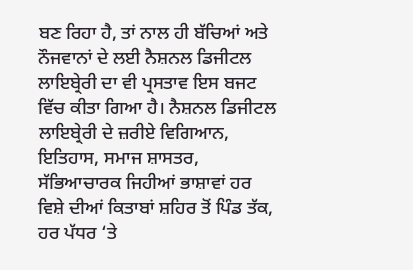ਬਣ ਰਿਹਾ ਹੈ, ਤਾਂ ਨਾਲ ਹੀ ਬੱਚਿਆਂ ਅਤੇ ਨੌਜਵਾਨਾਂ ਦੇ ਲਈ ਨੈਸ਼ਨਲ ਡਿਜੀਟਲ ਲਾਇਬ੍ਰੇਰੀ ਦਾ ਵੀ ਪ੍ਰਸਤਾਵ ਇਸ ਬਜਟ ਵਿੱਚ ਕੀਤਾ ਗਿਆ ਹੈ। ਨੈਸ਼ਨਲ ਡਿਜੀਟਲ ਲਾਇਬ੍ਰੇਰੀ ਦੇ ਜ਼ਰੀਏ ਵਿਗਿਆਨ, ਇਤਿਹਾਸ, ਸਮਾਜ ਸ਼ਾਸਤਰ, ਸੱਭਿਆਚਾਰਕ ਜਿਹੀਆਂ ਭਾਸ਼ਾਵਾਂ ਹਰ ਵਿਸ਼ੇ ਦੀਆਂ ਕਿਤਾਬਾਂ ਸ਼ਹਿਰ ਤੋਂ ਪਿੰਡ ਤੱਕ, ਹਰ ਪੱਧਰ ‘ਤੇ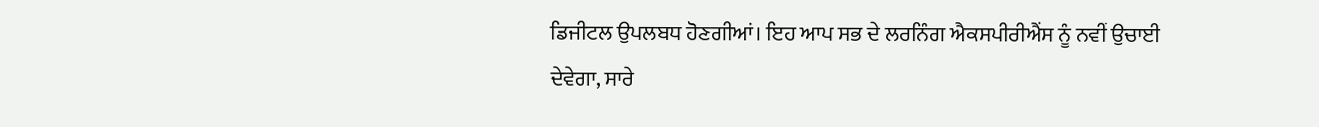ਡਿਜੀਟਲ ਉਪਲਬਧ ਹੋਣਗੀਆਂ। ਇਹ ਆਪ ਸਭ ਦੇ ਲਰਨਿੰਗ ਐਕਸਪੀਰੀਐਂਸ ਨੂੰ ਨਵੀਂ ਉਚਾਈ ਦੇਵੇਗਾ, ਸਾਰੇ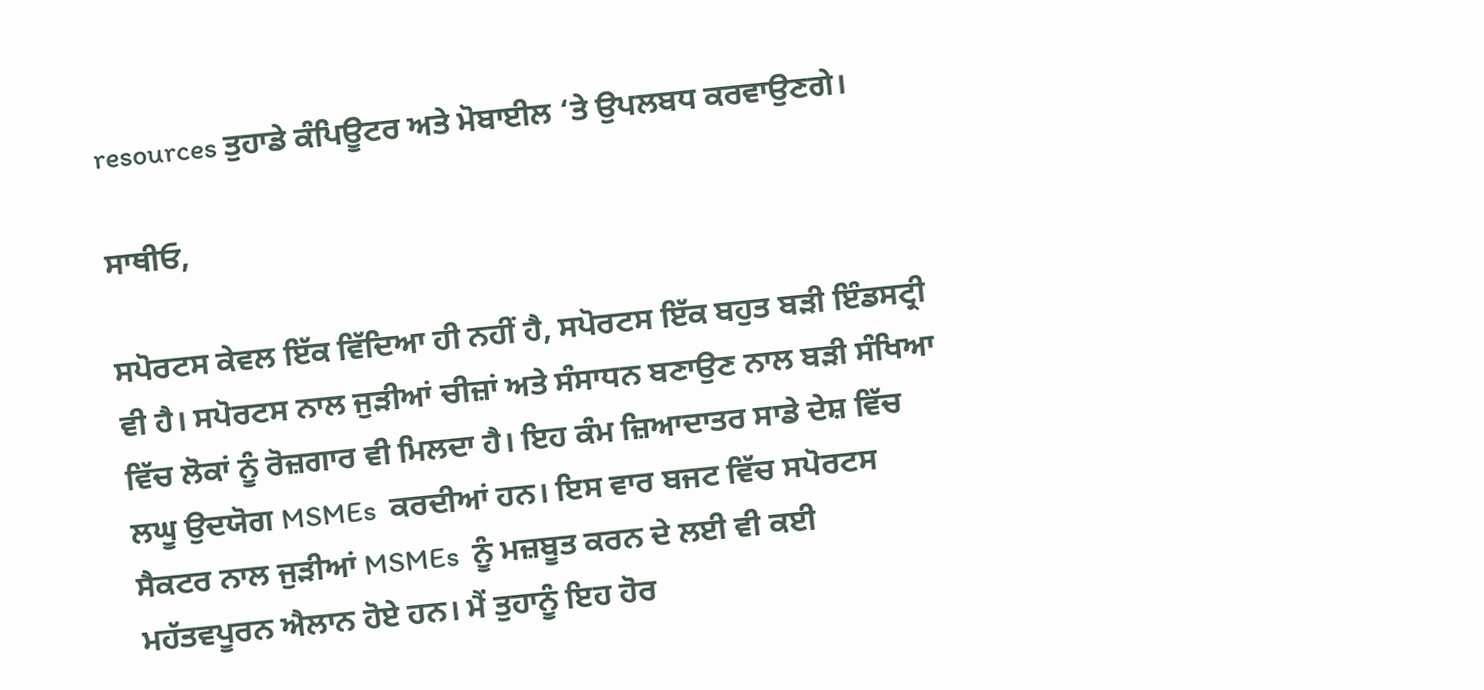resources ਤੁਹਾਡੇ ਕੰਪਿਊਟਰ ਅਤੇ ਮੋਬਾਈਲ ‘ਤੇ ਉਪਲਬਧ ਕਰਵਾਉਣਗੇ।

ਸਾਥੀਓ,

ਸਪੋਰਟਸ ਕੇਵਲ ਇੱਕ ਵਿੱਦਿਆ ਹੀ ਨਹੀਂ ਹੈ, ਸਪੋਰਟਸ ਇੱਕ ਬਹੁਤ ਬੜੀ ਇੰਡਸਟ੍ਰੀ ਵੀ ਹੈ। ਸਪੋਰਟਸ ਨਾਲ ਜੁੜੀਆਂ ਚੀਜ਼ਾਂ ਅਤੇ ਸੰਸਾਧਨ ਬਣਾਉਣ ਨਾਲ ਬੜੀ ਸੰਖਿਆ ਵਿੱਚ ਲੋਕਾਂ ਨੂੰ ਰੋਜ਼ਗਾਰ ਵੀ ਮਿਲਦਾ ਹੈ। ਇਹ ਕੰਮ ਜ਼ਿਆਦਾਤਰ ਸਾਡੇ ਦੇਸ਼ ਵਿੱਚ ਲਘੂ ਉਦਯੋਗ MSMEs  ਕਰਦੀਆਂ ਹਨ। ਇਸ ਵਾਰ ਬਜਟ ਵਿੱਚ ਸਪੋਰਟਸ ਸੈਕਟਰ ਨਾਲ ਜੁੜੀਆਂ MSMEs  ਨੂੰ ਮਜ਼ਬੂਤ ਕਰਨ ਦੇ ਲਈ ਵੀ ਕਈ ਮਹੱਤਵਪੂਰਨ ਐਲਾਨ ਹੋਏ ਹਨ। ਮੈਂ ਤੁਹਾਨੂੰ ਇਹ ਹੋਰ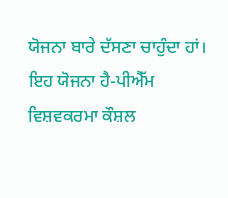ਯੋਜਨਾ ਬਾਰੇ ਦੱਸਣਾ ਚਾਹੁੰਦਾ ਹਾਂ। ਇਹ ਯੋਜਨਾ ਹੈ-ਪੀਐੱਮ ਵਿਸ਼ਵਕਰਮਾ ਕੌਸ਼ਲ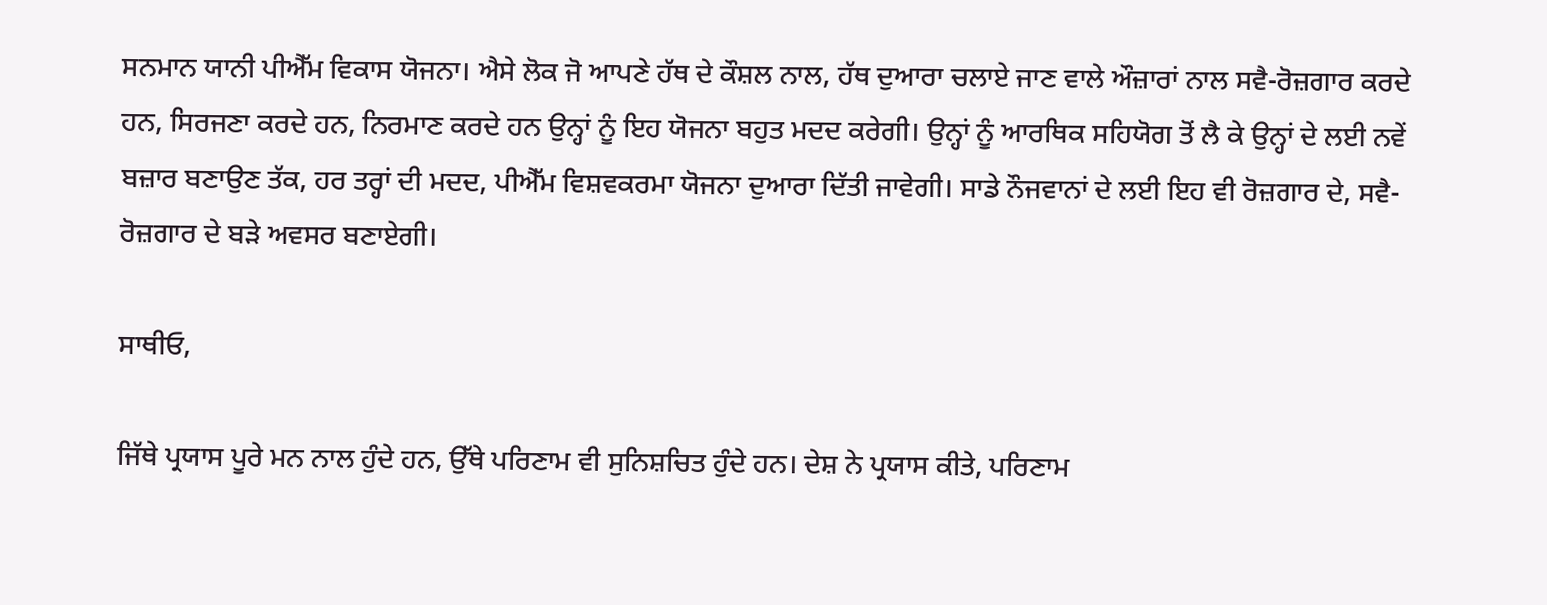ਸਨਮਾਨ ਯਾਨੀ ਪੀਐੱਮ ਵਿਕਾਸ ਯੋਜਨਾ। ਐਸੇ ਲੋਕ ਜੋ ਆਪਣੇ ਹੱਥ ਦੇ ਕੌਸ਼ਲ ਨਾਲ, ਹੱਥ ਦੁਆਰਾ ਚਲਾਏ ਜਾਣ ਵਾਲੇ ਔਜ਼ਾਰਾਂ ਨਾਲ ਸਵੈ-ਰੋਜ਼ਗਾਰ ਕਰਦੇ ਹਨ, ਸਿਰਜਣਾ ਕਰਦੇ ਹਨ, ਨਿਰਮਾਣ ਕਰਦੇ ਹਨ ਉਨ੍ਹਾਂ ਨੂੰ ਇਹ ਯੋਜਨਾ ਬਹੁਤ ਮਦਦ ਕਰੇਗੀ। ਉਨ੍ਹਾਂ ਨੂੰ ਆਰਥਿਕ ਸਹਿਯੋਗ ਤੋਂ ਲੈ ਕੇ ਉਨ੍ਹਾਂ ਦੇ ਲਈ ਨਵੇਂ ਬਜ਼ਾਰ ਬਣਾਉਣ ਤੱਕ, ਹਰ ਤਰ੍ਹਾਂ ਦੀ ਮਦਦ, ਪੀਐੱਮ ਵਿਸ਼ਵਕਰਮਾ ਯੋਜਨਾ ਦੁਆਰਾ ਦਿੱਤੀ ਜਾਵੇਗੀ। ਸਾਡੇ ਨੌਜਵਾਨਾਂ ਦੇ ਲਈ ਇਹ ਵੀ ਰੋਜ਼ਗਾਰ ਦੇ, ਸਵੈ-ਰੋਜ਼ਗਾਰ ਦੇ ਬੜੇ ਅਵਸਰ ਬਣਾਏਗੀ।

ਸਾਥੀਓ,

ਜਿੱਥੇ ਪ੍ਰਯਾਸ ਪੂਰੇ ਮਨ ਨਾਲ ਹੁੰਦੇ ਹਨ, ਉੱਥੇ ਪਰਿਣਾਮ ਵੀ ਸੁਨਿਸ਼ਚਿਤ ਹੁੰਦੇ ਹਨ। ਦੇਸ਼ ਨੇ ਪ੍ਰਯਾਸ ਕੀਤੇ, ਪਰਿਣਾਮ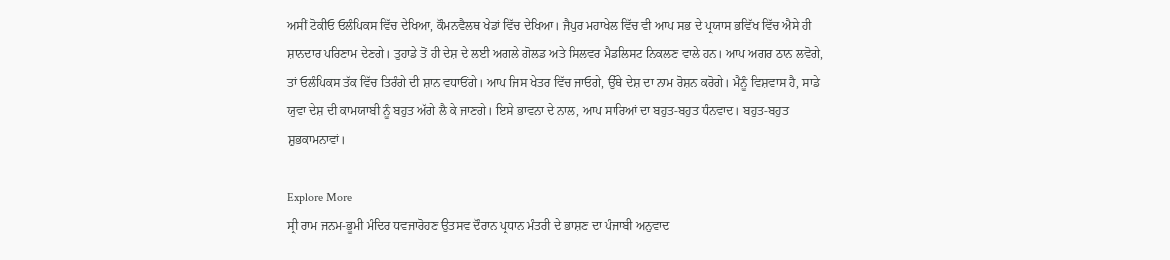ਅਸੀਂ ਟੋਕੀਓ ਓਲੰਪਿਕਸ ਵਿੱਚ ਦੇਖਿਆ, ਕੌਮਨਵੈਲਥ ਖੇਡਾਂ ਵਿੱਚ ਦੇਖਿਆ। ਜੈਪੁਰ ਮਹਾਖੇਲ ਵਿੱਚ ਵੀ ਆਪ ਸਭ ਦੇ ਪ੍ਰਯਾਸ ਭਵਿੱਖ ਵਿੱਚ ਐਸੇ ਹੀ ਸ਼ਾਨਦਾਰ ਪਰਿਣਾਮ ਦੇਣਗੇ। ਤੁਹਾਡੇ ਤੋਂ ਹੀ ਦੇਸ਼ ਦੇ ਲਈ ਅਗਲੇ ਗੋਲਡ ਅਤੇ ਸਿਲਵਰ ਮੈਡਲਿਸਟ ਨਿਕਲਣ ਵਾਲੇ ਹਨ। ਆਪ ਅਗਰ ਠਾਨ ਲਵੋਗੇ, ਤਾਂ ਓਲੰਪਿਕਸ ਤੱਕ ਵਿੱਚ ਤਿਰੰਗੇ ਦੀ ਸ਼ਾਨ ਵਧਾਓਂਗੇ। ਆਪ ਜਿਸ ਖੇਤਰ ਵਿੱਚ ਜਾਓਗੇ, ਉੱਥੇ ਦੇਸ਼ ਦਾ ਨਾਮ ਰੋਸ਼ਨ ਕਰੋਗੇ। ਮੈਨੂੰ ਵਿਸ਼ਵਾਸ ਹੈ, ਸਾਡੇ ਯੁਵਾ ਦੇਸ਼ ਦੀ ਕਾਮਯਾਬੀ ਨੂੰ ਬਹੁਤ ਅੱਗੇ ਲੈ ਕੇ ਜਾਣਗੇ। ਇਸੇ ਭਾਵਨਾ ਦੇ ਨਾਲ, ਆਪ ਸਾਰਿਆਂ ਦਾ ਬਹੁਤ-ਬਹੁਤ ਧੰਨਵਾਦ। ਬਹੁਤ-ਬਹੁਤ ਸ਼ੁਭਕਾਮਨਾਵਾਂ।

Explore More
ਸ੍ਰੀ ਰਾਮ ਜਨਮ-ਭੂਮੀ ਮੰਦਿਰ ਧਵਜਾਰੋਹਣ ਉਤਸਵ ਦੌਰਾਨ ਪ੍ਰਧਾਨ ਮੰਤਰੀ ਦੇ ਭਾਸ਼ਣ ਦਾ ਪੰਜਾਬੀ ਅਨੁਵਾਦ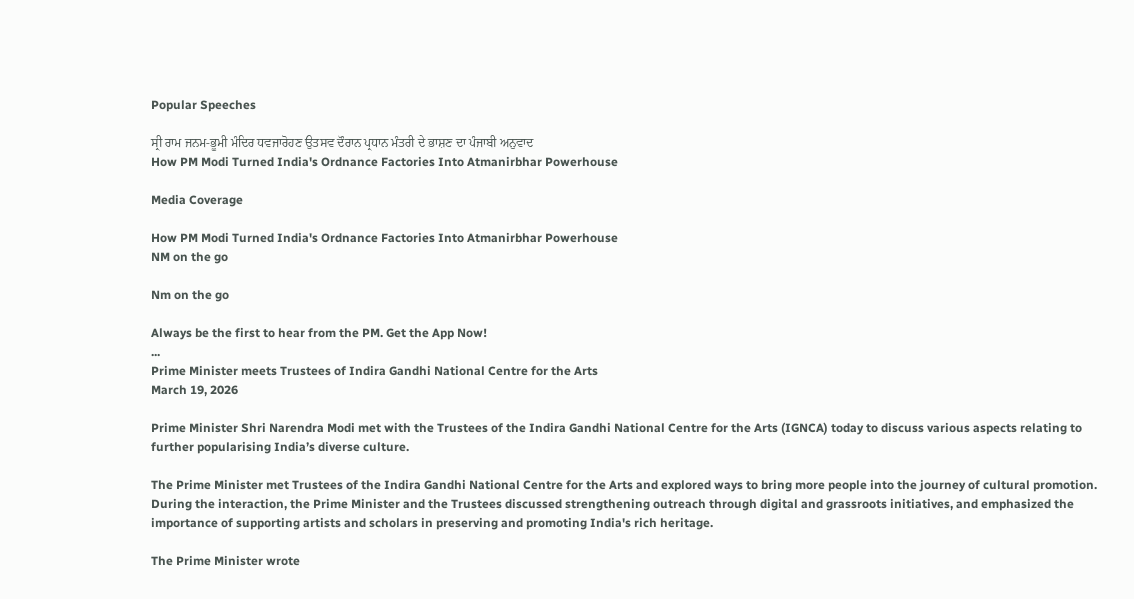Popular Speeches

ਸ੍ਰੀ ਰਾਮ ਜਨਮ-ਭੂਮੀ ਮੰਦਿਰ ਧਵਜਾਰੋਹਣ ਉਤਸਵ ਦੌਰਾਨ ਪ੍ਰਧਾਨ ਮੰਤਰੀ ਦੇ ਭਾਸ਼ਣ ਦਾ ਪੰਜਾਬੀ ਅਨੁਵਾਦ
How PM Modi Turned India's Ordnance Factories Into Atmanirbhar Powerhouse

Media Coverage

How PM Modi Turned India's Ordnance Factories Into Atmanirbhar Powerhouse
NM on the go

Nm on the go

Always be the first to hear from the PM. Get the App Now!
...
Prime Minister meets Trustees of Indira Gandhi National Centre for the Arts
March 19, 2026

Prime Minister Shri Narendra Modi met with the Trustees of the Indira Gandhi National Centre for the Arts (IGNCA) today to discuss various aspects relating to further popularising India’s diverse culture.

The Prime Minister met Trustees of the Indira Gandhi National Centre for the Arts and explored ways to bring more people into the journey of cultural promotion. During the interaction, the Prime Minister and the Trustees discussed strengthening outreach through digital and grassroots initiatives, and emphasized the importance of supporting artists and scholars in preserving and promoting India's rich heritage.

The Prime Minister wrote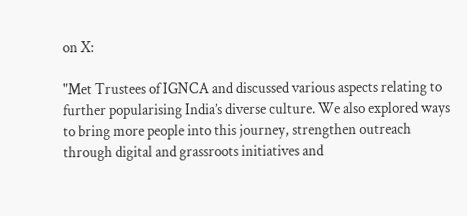on X:

"Met Trustees of IGNCA and discussed various aspects relating to further popularising India’s diverse culture. We also explored ways to bring more people into this journey, strengthen outreach through digital and grassroots initiatives and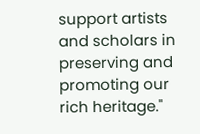support artists and scholars in preserving and promoting our rich heritage."